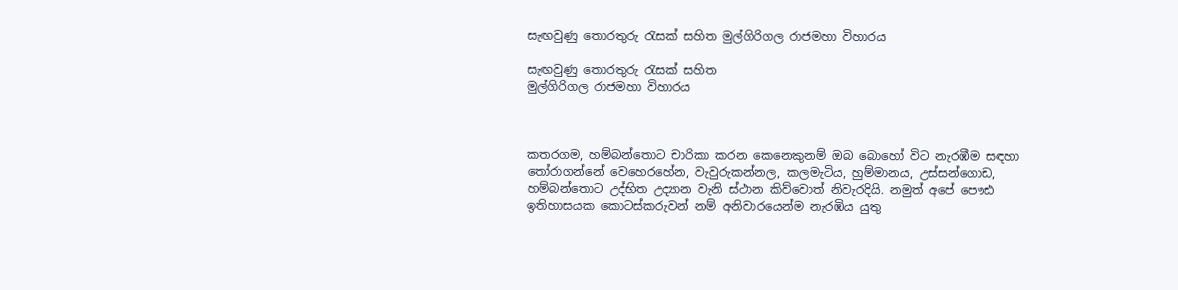සැඟවුණු තොරතුරු රැසක් සහිත මුල්ගිරිගල රාජමහා විහාරය

සැඟවුණු තොරතුරු රැසක් සහිත
මුල්ගිරිගල රාජමහා විහාරය



කතරගම, හම්බන්තොට චාරිකා කරන කෙනෙකුනම් ඔබ බොහෝ විට ‍නැරඹීම සඳහා තෝරාගන්නේ වෙහෙරහේන, වැවුරුකන්නල, කලමැටිය, හුම්මානය, උස්සන්ගොඩ, හම්බන්තොට උද්භිත උද්‍යාන වැනි ස්ථාන කිව්වොත් නිවැරදියි. නමුත් අපේ ‍පෞඪ ඉතිහාසයක කොටස්කරුවන් නම් අනිවාරයෙන්ම නැරඹිය යුතු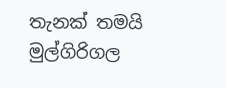තැනක් තමයි මුල්ගිරිගල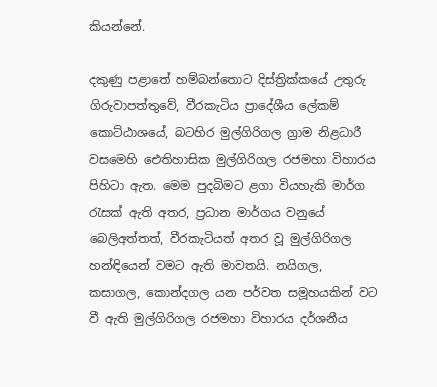කියන්නේ.

දකුණු පළාතේ හම්බන්තොට දිස්ත්‍රික්කයේ උතුරු ගිරුවාපත්තුවේ, වීරකැටිය ප්‍රාදේශීය ලේකම් කොට්ඨාශයේ, බටහිර මුල්ගිරිගල ග්‍රාම නිළධාරී වසමෙහි ඓතිහාසික මුල්ගිරිගල රජමහා විහාරය පිහිටා ඇත. මෙම පුදබිමට ළගා වියහැකි මාර්ග රැසක් ඇති අතර, ප්‍රධාන මාර්ගය වනුයේ බෙලිඅත්තත්, වීරකැටියත් අතර වූ මුල්ගිරිගල හන්ඳියෙන් වමට ඇති මාවතයි. නයිගල, කසාගල, කොන්දගල යන පර්වත සමූහයකින් වට වී ඇති මුල්ගිරිගල රජමහා විහාරය දර්ශනීය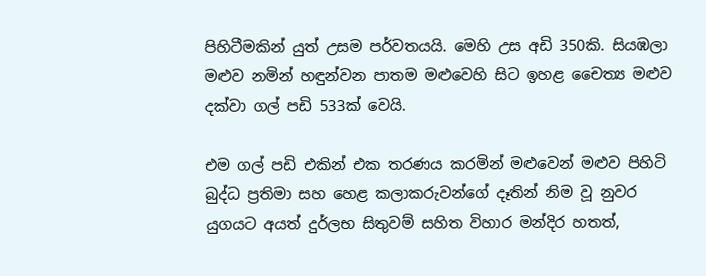පිහිටීමකින් යුත් උසම පර්වතයයි. මෙහි උස අඩි 350කි. සියඹලා මළුව නමින් හඳුන්වන පාතම මළුවෙහි සිට ඉහළ චෛත්‍ය මළුව දක්වා ගල් පඩි 533ක් වෙයි.

එම ගල් පඩි එකින් එක තරණය කරමින් මළුවෙන් මළුව පිහිටි බුද්ධ ප්‍රතිමා සහ හෙළ කලාකරුවන්ගේ දෑතින් නිම වූ නුවර යුගයට අයත් දුර්ලභ සිතුවම් සහිත විහාර මන්දිර හතත්,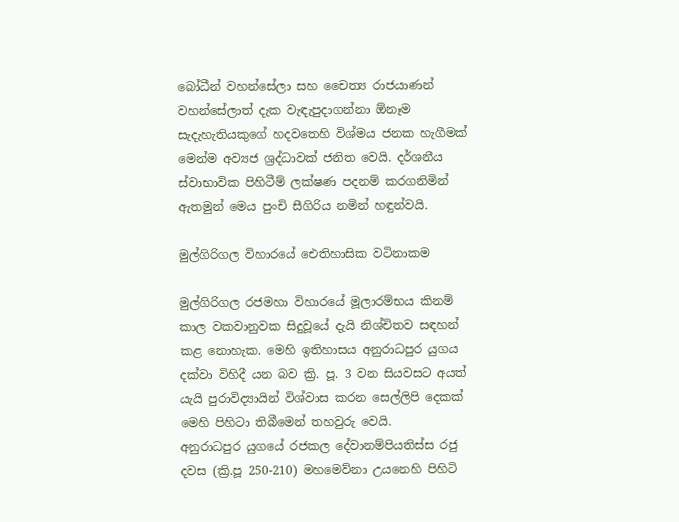බෝධීන් වහන්සේලා සහ චෛත්‍ය රාජයාණන් වහන්සේලාත් දැක වැඳැපුදාගන්නා ඕනෑම සැදැහැතියකුගේ හදවතෙහි විශ්මය ජනක හැගීමක් මෙන්ම අව්‍යජ ශ්‍රද්ධාවක් ජනිත වෙයි. දර්ශනීය ස්වාභාවික පිහිටීම් ලක්ෂණ පදනම් කරගනිමින් ඇතමුන් මෙය පුංචි සීගිරිය නමින් හඳුන්වයි.

මුල්ගිරිගල විහාරයේ ‍ඓතිහාසික වටිනාකම

මුල්ගිරිගල රජමහා විහාරයේ මූලාරම්භය කිනම් කාල වකවානුවක සිදුවූයේ දැයි නිශ්චිතව සඳහන් කළ නොහැක. මෙහි ඉතිහාසය අනුරාධපුර යුගය දක්වා විහිදී යන බව ක්‍රි. පූ. 3 වන සියවසට අයත් යැයි පුරාවිද්‍යායින් විශ්වාස කරන සෙල්ලිපි දෙකක් මෙහි පිහිටා තිබීමෙන් තහවුරු වෙයි.
අනුරාධපුර යුගයේ රජකල දේවානම්පියතිස්ස රජු දවස (ක්‍රි.පූ 250-210) මහමෙව්නා උයනෙහි පිහිටි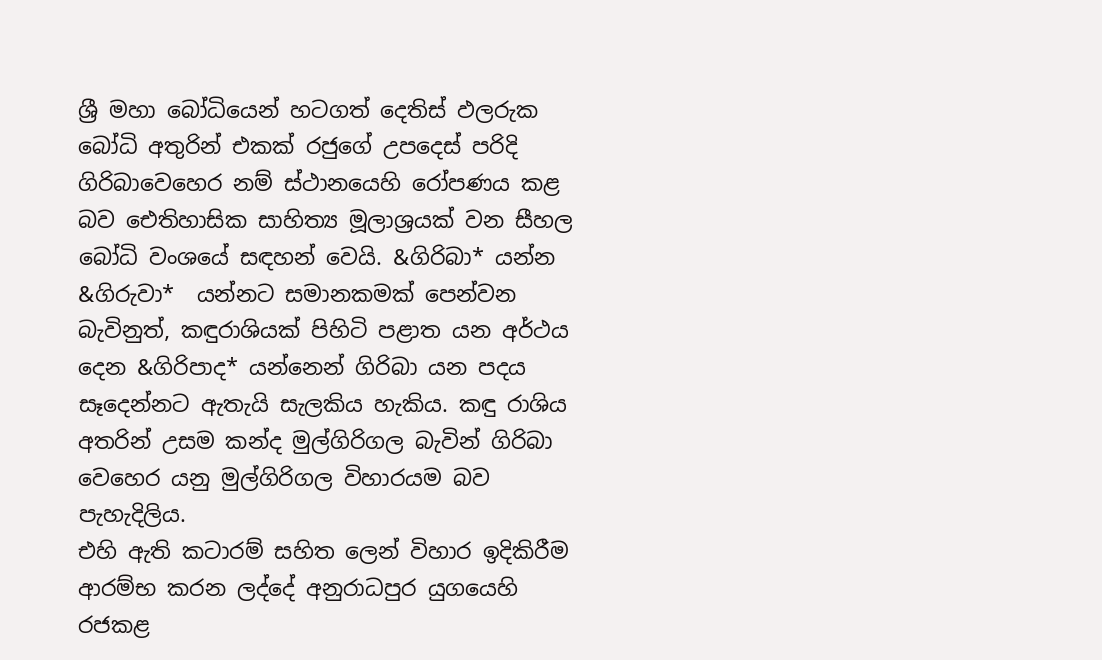ශ්‍රී මහා බෝධියෙන් හටගත් දෙතිස් ඵලරුක බෝධි අතුරින් එකක් රජුගේ උපදෙස් පරිදි ගිරිබාවෙහෙර නම් ස්ථානයෙහි රෝපණය කළ බව ඓතිහාසික සාහිත්‍ය මූලාශ්‍රයක් වන සීහල බෝධි වංශයේ සඳහන් වෙයි. &ගිරිබා* යන්න &ගිරුවා*  යන්නට සමානකමක් පෙන්වන බැවිනුත්, කඳුරාශියක් පිහිටි පළාත යන අර්ථය දෙන &ගිරිපාද* යන්නෙන් ගිරිබා යන පදය සෑදෙන්නට ඇතැයි සැලකිය හැකිය‍. කඳු රාශිය අතරින් උසම කන්ද මුල්ගිරිගල බැවින් ගිරිබා වෙහෙර යනු මුල්ගිරිගල විහාරයම බව පැහැදිලිය.
එහි ඇති කටාරම් සහිත ලෙන් විහාර ඉදිකිරීම ආරම්භ කරන ලද්දේ අනුරාධපුර යුගයෙහි රජකළ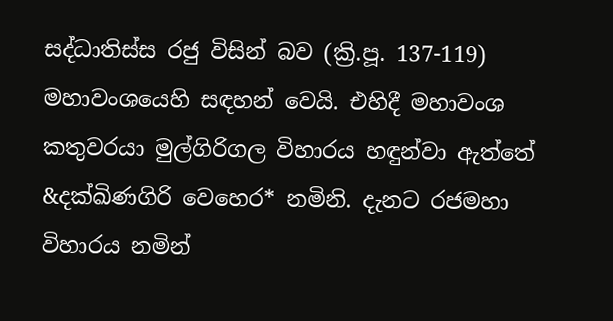සද්ධාතිස්ස රජු විසින් බව (ක්‍රි.පූ. 137-119) මහාවංශයෙහි සඳහන් වෙයි. එහිදී මහාවංශ කතුවරයා මුල්ගිරිගල විහාරය හඳුන්වා ඇත්තේ &දක්ඛිණගිරි වෙහෙර* නමිනි. දැනට රජමහා විහාරය නමින්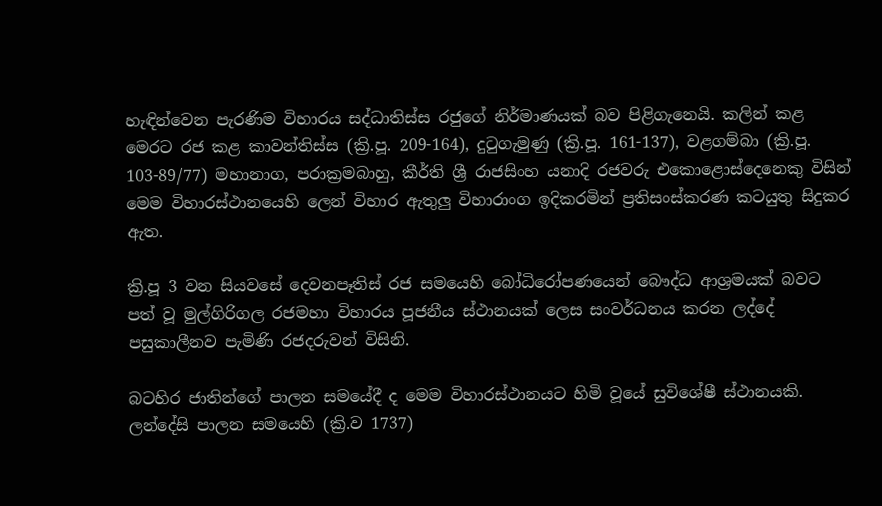හැඳින්වෙන පැරණිම විහාරය සද්ධාතිස්ස රජුගේ නිර්මාණයක් බව පිළිගැනෙයි. කලින් කළ මෙරට රජ කළ කාවන්තිස්ස (ක්‍රි.පූ. 209-164), දුටුගැමුණු (ක්‍රි.පූ. 161-137), වළගම්බා (ක්‍රි.පූ. 103-89/77) මහානාග, පරාක්‍රමබාහු, කීර්ති ශ්‍රී රාජසිංහ යනාදි රජවරු එකොළොස්දෙනෙකු විසින් මෙම විහාරස්ථානයෙහි ලෙන් විහාර ඇතුලු විහාරාංග ඉදිකරමින් ප්‍රතිසංස්කරණ කටයුතු සිදුකර ඇත.

ක්‍රි.පූ 3 වන සියවසේ දෙවනපෑතිස් රජ සමයෙහි බෝධිරෝපණයෙන් බෞද්ධ ආශ්‍රමයක් බවට පත් වූ මුල්ගිරිගල රජමහා විහාරය පූජනීය ස්ථානයක් ලෙස සංවර්ධනය කරන ලද්දේ පසුකාලීනව පැමිණි රජදරුවන් විසිනි.

බටහිර ජාතින්ගේ පාලන සමයේදී ද මෙම විහාරස්ථානයට හිමි වූයේ සුවිශේෂී ස්ථානයකි. ලන්දේසි පාලන සමයෙහි (ක්‍රි.ව 1737)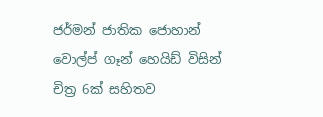ජර්මන් ජාතික ජොහාන් වොල්ප් ගෑන් හෙයිඩ් විසින් චිත්‍ර 6ක් සහිතව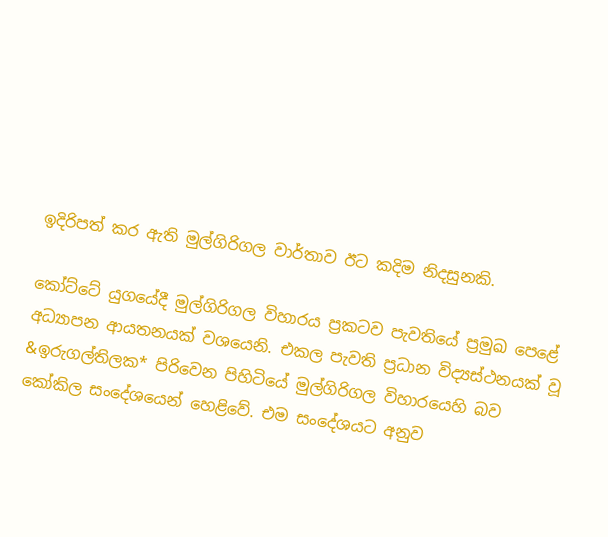ඉදිරිපත් කර ඇති මුල්ගිරිගල වාර්තාව ඊට කදිම නිදසුනකි.

කෝට්ටේ යුගයේදී මුල්ගිරිගල විහාරය ප්‍රකටව පැවතියේ ප්‍රමුඛ පෙළේ අධ්‍යාපන ආයතනයක් වශයෙනි. එකල පැවති ප්‍රධාන විද්‍යස්ථනයක් වූ &ඉරුගල්තිලක* පිරිවෙන පිහිටියේ මුල්ගිරිගල විහාරයෙහි බව කෝකිල සංදේශයෙන් හෙළිවේ. එම සංදේශයට අනුව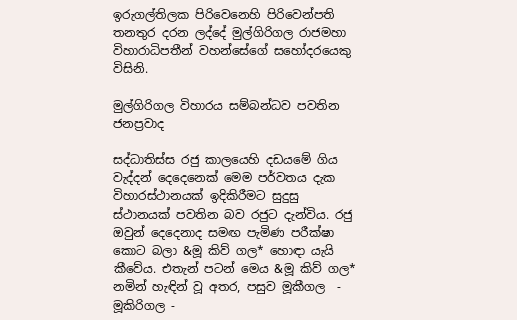ඉරුගල්තිලක පිරිවෙනෙහි පිරිවෙන්පති තනතුර දරන ලද්දේ මුල්ගිරිගල රාජමහා විහාරාධිපතීන් වහන්සේගේ සහෝදරයෙකු විසිනි.

මුල්ගිරිගල විහාරය සම්බන්ධව පවතින ජනප්‍රවාද

සද්ධාතිස්ස රජු කාලයෙහි දඩයමේ ගිය වැද්දන් දෙදෙනෙක් මෙම පර්වතය දැක විහාරස්ථානයක් ඉදිකිරීමට සුදුසු ස්ථානයක් පවතින බව රජුට දැන්විය. රජු ඔවුන් දෙදෙනාද සමඟ පැමිණ පරීක්ෂා කොට බලා &මූ කිව් ගල* හොඳා යැයි කීවේය. එතැන් පටන් මෙය &මූ කිව් ගල* නමින් හැඳින් වූ අතර, පසුව මූකීගල  - මූකිරිගල -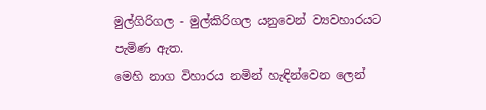මුල්ගිරිගල - මුල්කිරිගල යනුවෙන් ව්‍යවහාරයට පැමිණ ඇත.
මෙහි නාග විහාරය නමින් හැඳින්වෙන ලෙන්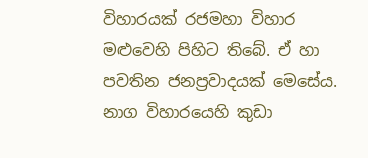විහාරයක් රජමහා විහාර මළුවෙහි පිහිට තිබේ. ඒ හා පවතින ජනප්‍රවාදයක් මෙසේය. නාග විහාරයෙහි කුඩා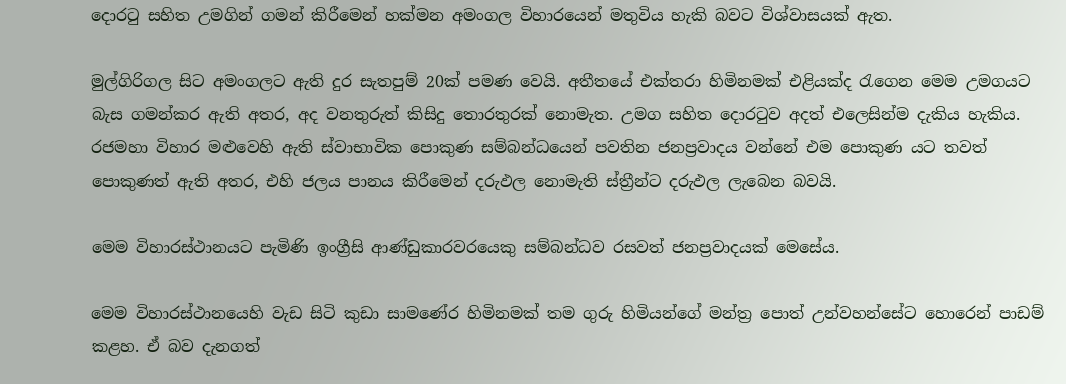දොරටු සහිත උමගින් ගමන් කිරීමෙන් හක්මන අමංගල විහාරයෙන් මතුවිය හැකි බවට විශ්වාසයක් ඇත.

මුල්ගිරිගල සිට අමංගලට ඇති දුර සැතපුම් 20ක් පමණ වෙයි. අතීතයේ එක්තරා හිමිනමක් එළියක්ද රැගෙන මෙම උමගයට බැස ගමන්කර ඇති අතර, අද වනතුරුත් කිසිදු තොරතුරක් නොමැත. උමග සහිත දොරටුව අදත් එලෙසින්ම දැකිය හැකිය.
රජමහා විහාර මළුවෙහි ඇති ස්වාභාවික පොකුණ සම්බන්ධයෙන් පවතින ජනප්‍රවාදය වන්නේ එම පොකුණ යට තවත් පොකුණත් ඇති අතර, එහි ජලය පානය කිරීමෙන් දරුඵල නොමැති ස්ත්‍රීන්ට දරුඵල ලැබෙන බවයි.

මෙම විහාරස්ථානයට පැමිණි ඉංග්‍රීසි ආණ්ඩුකාරවරයෙකු සම්බන්ධව රසවත් ජනප්‍රවාදයක් මෙසේය.

මෙම විහාරස්ථානයෙහි වැඩ සිටි කුඩා සාමණේර හිමිනමක් තම ගුරු හිමියන්ගේ මන්ත්‍ර පොත් උන්වහන්සේට හොරෙන් පාඩම් කළහ. ඒ බව දැනගත්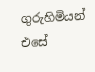ගුරුහිමියන් එසේ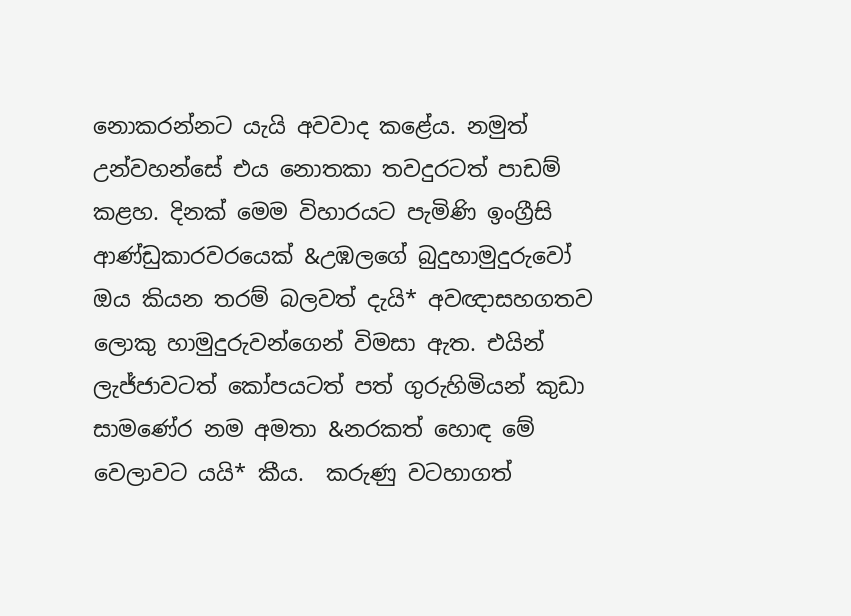නොකරන්නට යැයි අවවාද කළේය. නමුත් උන්වහන්සේ එය නොතකා තවදුරටත් පාඩම් කළහ. දිනක් මෙම විහාරයට පැමිණි ඉංග්‍රීසි ආණ්ඩුකාරවරයෙක් &උඹලගේ බුදුහාමුදුරුවෝ ඔය කියන තරම් බලවත් දැයි* අවඥාසහගතව ලොකු හාමුදුරුවන්ගෙන් විමසා ඇත. එයින් ලැජ්ජාවටත් කෝපයටත් පත් ගුරුහිමියන් කුඩා සාමණේර නම අමතා &නරකත් හොඳ මේ වෙලාවට යයි* කීය.  කරුණු වටහාගත්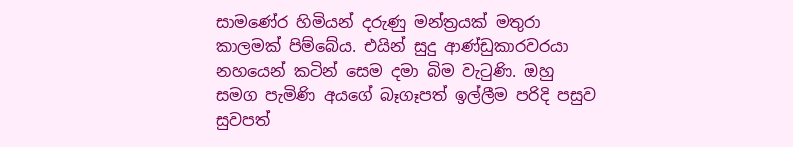සාමණේර හිමියන් දරුණු මන්ත්‍රයක් මතුරා කාලමක් පිම්බේය. එයින් සුදු ආණ්ඩුකාරවරයා නහයෙන් කටින් සෙම දමා බිම වැටුණි. ඔහු සමග පැමිණි අයගේ බෑගෑපත් ඉල්ලීම පරිදි පසුව සුවපත්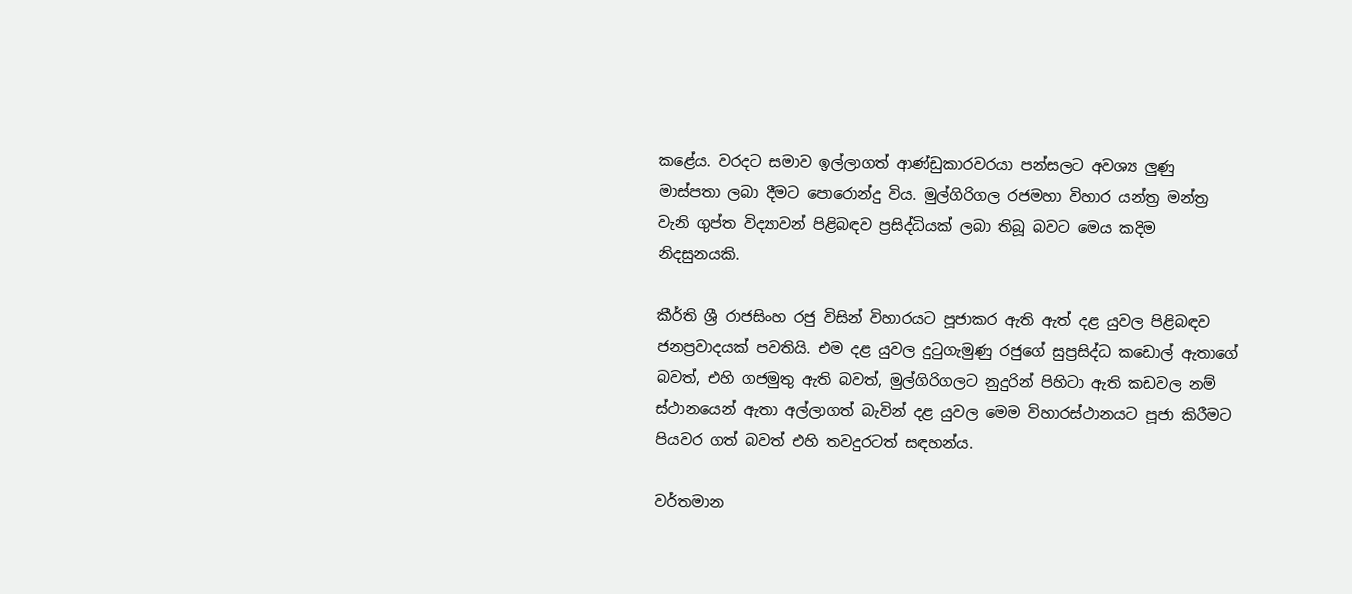කළේය. වරදට සමාව ඉල්ලාගත් ආණ්ඩුකාරවරයා පන්සලට අවශ්‍ය ලුණු මාස්පතා ලබා දීමට පොරොන්දු විය. මුල්ගිරිගල රජමහා විහාර යන්ත්‍ර මන්ත්‍ර වැනි ගුප්ත විද්‍යාවන් පිළිබඳව ප්‍රසිද්ධියක් ලබා තිබූ බවට මෙය කදිම නිදසුනයකි.

කීර්ති ශ්‍රී රාජසිංහ රජු විසින් විහාරයට පූජාකර ඇති ඇත් දළ යුවල පිළිබඳව ජනප්‍රවාදයක් පවතියි. එම දළ යුවල දුටුගැමුණු රජුගේ සුප්‍රසිද්ධ කඩොල් ඇතාගේ බවත්, එහි ගජමුතු ඇති බවත්, මුල්ගිරිගලට නුදුරින් පිහිටා ඇති කඩවල නම් ස්ථානයෙන් ඇතා අල්ලාගත් බැවින් දළ යුවල මෙම විහාරස්ථානයට පූජා කිරීමට පියවර ගත් බවත් එහි තවදුරටත් සඳහන්ය.

වර්තමාන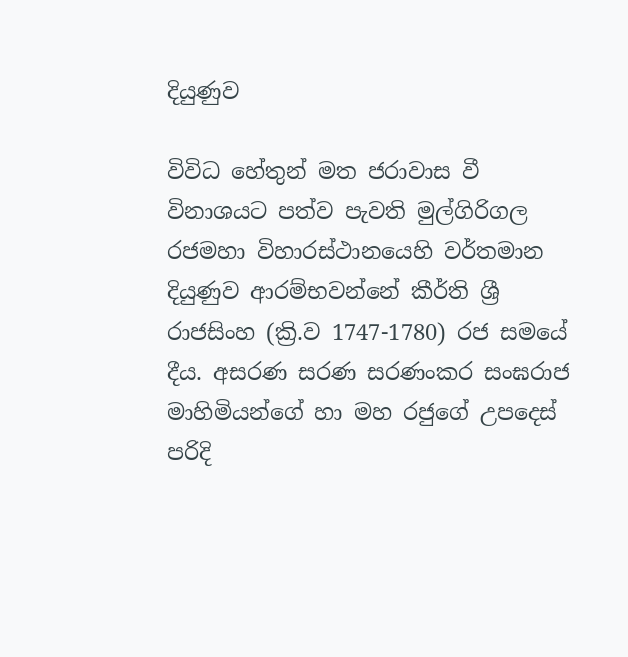දියුණුව

විවිධ හේතුන් මත ජරාවාස වී විනාශයට පත්ව පැවති මුල්ගිරිගල රජමහා විහාරස්ථානයෙහි වර්තමාන දියුණුව ආරම්භවන්නේ කීර්ති ශ්‍රී රාජසිංහ (ක්‍රි.ව 1747-1780) රජ සමයේ දීය. අසරණ සරණ සරණංකර සංඝරාජ මාහිමියන්ගේ හා මහ රජුගේ උපදෙස් පරිදි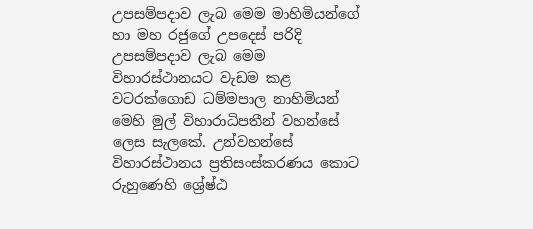උපසම්පදාව ලැබ මෙම මාහිමියන්ගේ හා මහ රජුගේ උපදෙස් පරිදි උපසම්පදාව ලැබ මෙම විහාරස්ථානයට වැඩම කළ වටරක්ගොඩ ධම්මපාල නාහිමියන් මෙහි මුල් විහාරාධිපතීන් වහන්සේ ලෙස සැලකේ. උන්වහන්සේ විහාරස්ථානය ප්‍රතිසංස්කරණය කොට රුහුණෙහි ශ්‍රේෂ්ඨ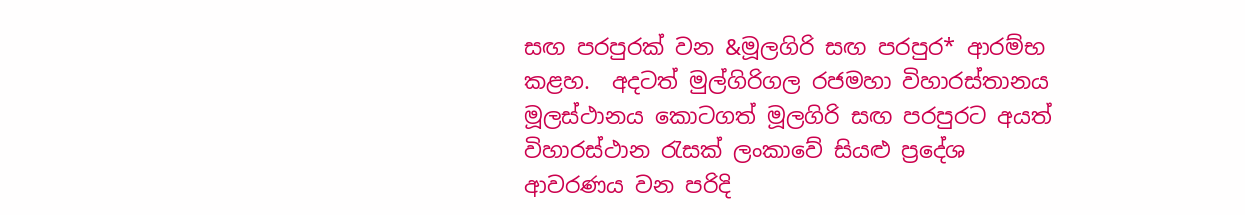සඟ පරපුරක් වන &මූලගිරි සඟ පරපුර* ආරම්භ කළහ.  අදටත් මුල්ගිරිගල රජමහා විහාරස්තානය මූලස්ථානය කොටගත් මූලගිරි සඟ පරපුරට අයත් විහාරස්ථාන රැසක් ලංකාවේ සියළු ප්‍රදේශ ආවරණය වන පරිදි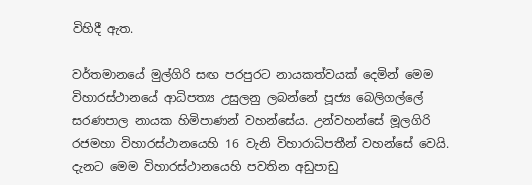විහිදී ඇත.

වර්තමානයේ මුල්ගිරි සඟ පරපුරට නායකත්වයක් දෙමින් මෙම විහාරස්ථානයේ ආධිපත්‍ය උසුලනු ලබන්නේ පූජ්‍ය බෙලිගල්ලේ සරණපාල නායක හිමිපාණන් වහන්සේය. උන්වහන්සේ මූලගිරි රජමහා විහාරස්ථානයෙහි 16 වැනි විහාරාධිපතීන් වහන්සේ වෙයි. දැනට මෙම විහාරස්ථානයෙහි පවතින අඩුපාඩු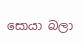සොයා බලා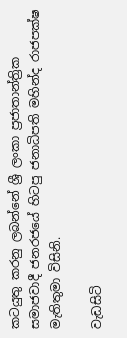කටයුතු කරනු ලබන්නේ ශ්‍රී ලංකා ප්‍රජාතාන්ත්‍රික සමාජවාදී ජනරජයේ හිටපු ජනාධිපති මහින්ද රාජපක්ෂ මැතිතුමා විසිනි.

වැඩසිටි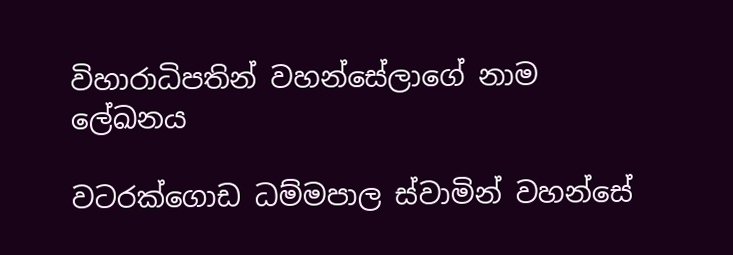විහාරාධිපතින් වහන්සේලාගේ නාම ලේඛනය

වටරක්ගොඩ ධම්මපාල ස්වාමින් වහන්සේ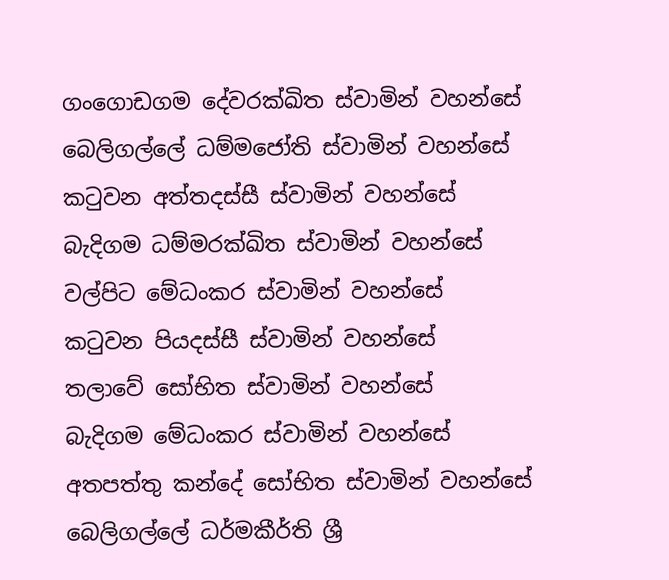ගංගොඩගම දේවරක්ඛිත ස්වාමින් වහන්සේ
බෙලිගල්ලේ ධම්මජෝති ස්වාමින් වහන්සේ
කටුවන අත්තදස්සී ස්වාමින් වහන්සේ
බැදිගම ධම්මරක්ඛිත ස්වාමින් වහන්සේ
වල්පිට මේධංකර ස්වාමින් වහන්සේ
කටුවන පියදස්සී ස්වාමින් වහන්සේ
තලාවේ සෝභිත ස්වාමින් වහන්සේ
බැදිගම මේධංකර ස්වාමින් වහන්සේ
අතපත්තු කන්දේ සෝභිත ස්වාමින් වහන්සේ
බෙලිගල්ලේ ධර්මකීර්ති ශ්‍රී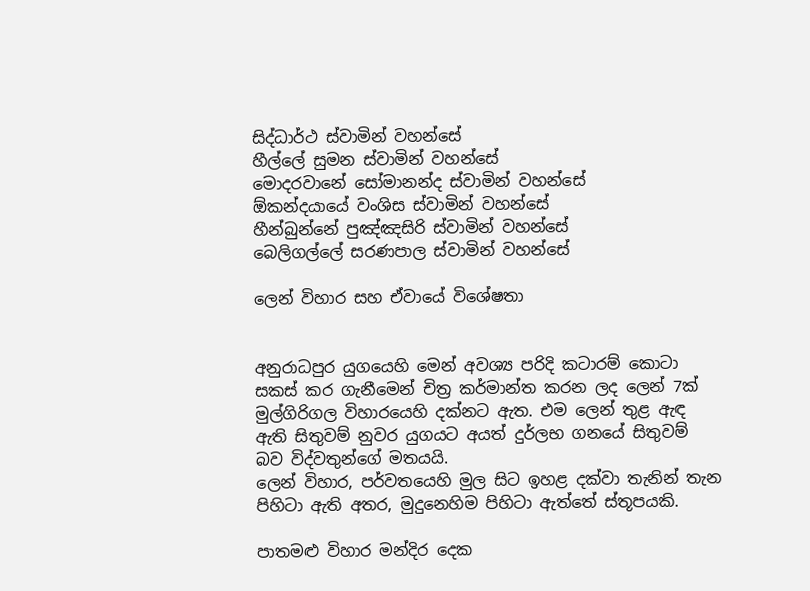සිද්ධාර්ථ ස්වාමින් වහන්සේ
හීල්ලේ සුමන ස්වාමින් වහන්සේ
මොදරවානේ සෝමානන්ද ස්වාමින් වහන්සේ
ඕකන්දයායේ වංශිස ස්වාමින් වහන්සේ
හීන්බුන්නේ පුඤ්ඤසිරි ස්වාමින් වහන්සේ
බෙලිගල්ලේ සරණපාල ස්වාමින් වහන්සේ

ලෙන් විහාර සහ ඒවායේ විශේෂතා


අනුරාධපුර යුගයෙහි මෙන් අවශ්‍ය පරිදි කටාරම් කොටා සකස් කර ගැනීමෙන් චිත්‍ර කර්මාන්ත කරන ලද ලෙන් 7ක් මුල්ගිරිගල විහාරයෙහි දක්නට ඇත. එම ලෙන් තුළ ඇඳ ඇති සිතුවම් නුවර යුගයට අයත් දුර්ලභ ගනයේ සිතුවම් බව විද්වතුන්ගේ මතයයි.
ලෙන් විහාර, පර්වතයෙහි මුල සිට ඉහළ දක්වා තැනින් තැන පිහිටා ඇති අතර, මුදුනෙහිම පිහිටා ඇත්තේ ස්තූපයකි.

පාතමළු විහාර මන්දිර දෙක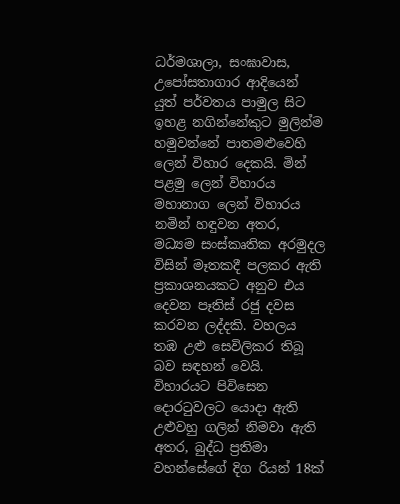ධර්මශාලා, සංඝාවාස, උපෝසතාගාර ආදියෙන් යුත් පර්වතය පාමුල සිට ඉහළ නගින්නේකුට මුලින්ම හමුවන්නේ පාතමළුවෙහි ලෙන් විහාර දෙකයි. මින් පළමු ලෙන් විහාරය මහානාග ලෙන් විහාරය නමින් හඳුවන අතර, මධ්‍යම සංස්කෘතික අරමුදල විසින් මෑතකදී පලකර ඇති ප්‍රකාශනයකට අනුව එය දෙවන පෑතිස් රජු දවස කරවන ලද්දකි. වහලය තඹ උළු සෙවිලිකර තිබූ බව සඳහන් වෙයි. විහාරයට පිවිසෙන දොරටුවලට යොදා ඇති උළුවහු ගලින් නිමවා ඇති අතර, බුද්ධ ප්‍රතිමා වහන්සේගේ දිග රියන් 18ක්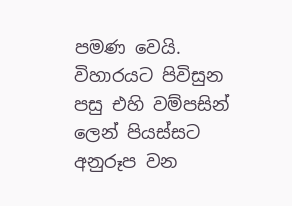පමණ වෙයි. විහාරයට පිවිසුන පසු එහි වම්පසින් ලෙන් පියස්සට අනුරූප වන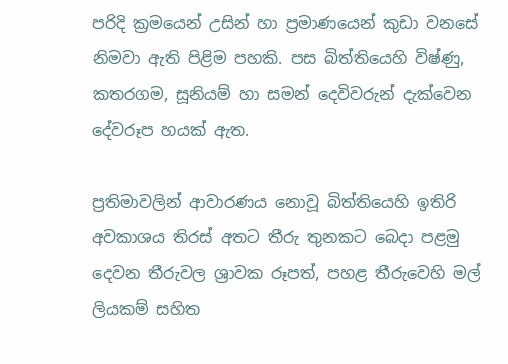පරිදි ක්‍රමයෙන් උසින් හා ප්‍රමාණයෙන් කුඩා වනසේ නිමවා ඇති පිළිම පහකි. පස බිත්තියෙහි විෂ්ණු, කතරගම, සූනියම් හා සමන් දෙවිවරුන් දැක්වෙන දේවරූප හයක් ඇත.

ප්‍රතිමාවලින් ආවාරණය නොවූ බිත්තියෙහි ඉතිරි අවකාශය තිරස් අතට තීරු තුනකට බෙදා පළමු දෙවන තීරුවල ශ්‍රාවක රූපත්, පහළ තීරුවෙහි මල් ලියකම් සහිත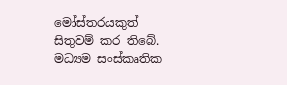මෝස්තරයකුත් සිතුවම් කර තිබේ. මධ්‍යම සංස්කෘතික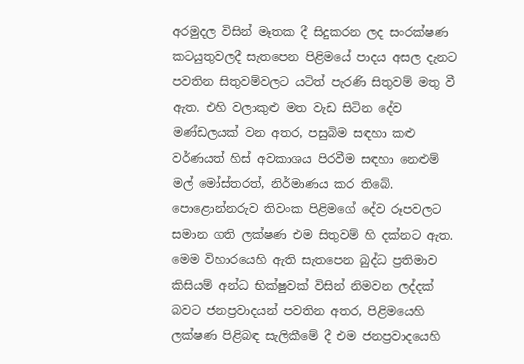අරමුදල විසින් මෑතක දී සිදුකරන ලද සංරක්ෂණ කටයුතුවලදී සැතපෙන පිළිමයේ පාදය අසල දැනට පවතින සිතුවම්වලට යටිත් පැරණි සිතුවම් මතු වී ඇත. එහි වලාකුළු මත වැඩ සිටින දේව මණ්ඩලයක් වන අතර, පසුබිම සඳහා කළු වර්ණයත් හිස් අවකාශය පිරවීම සඳහා නෙළුම් මල් මෝස්තරත්, නිර්මාණය කර තිබේ. පොළොන්නරුව තිවංක පිළිමගේ දේව රූපවලට සමාන ගති ලක්ෂණ එම සිතුවම් හි දක්නට ඇත.
මෙම විහාරයෙහි ඇති සැතපෙන බුද්ධ ප්‍රතිමාව කිසියම් අන්ධ භික්ෂුවක් විසින් නිමවන ලද්දක් බවට ජනප්‍රවාදයන් පවතින අතර, පිළිමයෙහි ලක්ෂණ පිළිබඳ සැලිකීමේ දී එම ජනප්‍රවාදයෙහි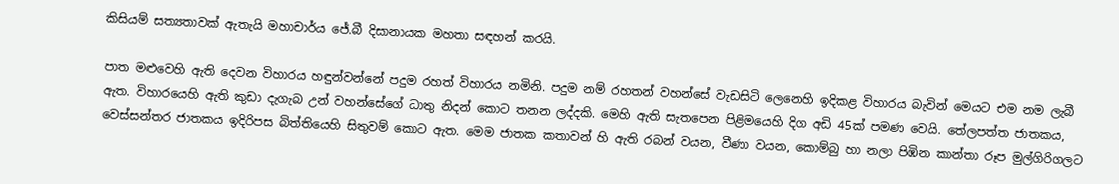කිසියම් සත්‍යතාවක් ඇතැයි මහාචාර්ය ජේ.බී දිසානායක මහතා සඳහන් කරයි.

පාත මළුවෙහි ඇති දෙවන විහාරය හඳුන්වන්නේ පදුම රහත් විහාරය නමිනි. පදුම නම් රහතන් වහන්සේ වැඩසිටි ලෙනෙහි ඉදිකළ විහාරය බැවින් මෙයට එම නම ලැබී ඇත. විහාරයෙහි ඇති කුඩා දැගැබ උන් වහන්සේගේ ධාතු නිදන් කොට තනන ලද්දකි. මෙහි ඇති සැතපෙන පිළිමයෙහි දිග අඩි 45ක් පමණ වෙයි. තේලපත්ත ජාතකය, වෙස්සන්තර ජාතකය ඉදිරිපස බිත්තියෙහි සිතුවම් කොට ඇත. මෙම ජාතක කතාවන් හි ඇති රබන් වයන, වීණා වයන, කොම්බු හා නලා පිඹින කාන්තා රූප මුල්ගිරිගලට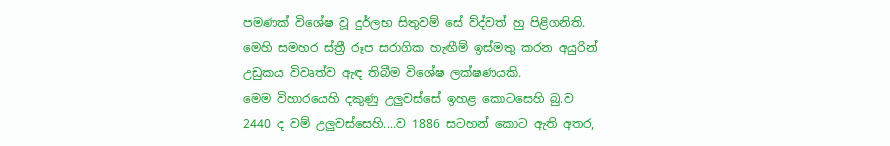පමණක් විශේෂ වූ දුර්ලභ සිතුවම් සේ ව්ද්වත් හු පිළිගනිති. මෙහි සමහර ස්ත්‍රී රූප සරාගික හැඟීම් ඉස්මතු කරන අයුරින් උඩුකය විවෘත්ව ඇඳ තිබීම විශේෂ ලක්ෂණයකි.
මෙම විහාරයෙහි දකුණු උලුවස්සේ ඉහළ කොටසෙහි බු.ව 2440 ද වම් උලුවස්සෙහි....ව 1886 සටහන් කොට ඇති අතර,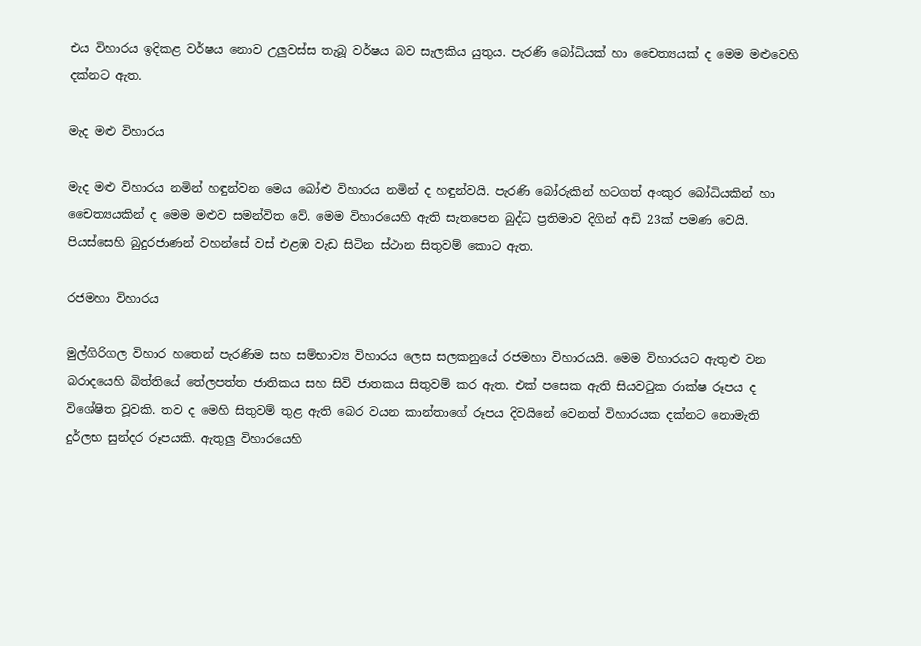එය විහාරය ඉදිකළ වර්ෂය නොව උලුවස්ස තැබූ වර්ෂය බව සැලකිය යුතුය. පැරණි බෝධියක් හා චෛත්‍යයක් ද මෙම මළුවෙහි දක්නට ඇත.

මැද මළු විහාරය

මැද මළු විහාරය නමින් හඳුන්වන මෙය බෝළු විහාරය නමින් ද හඳුන්වයි. පැරණි බෝරුකින් හටගත් අංකුර බෝධියකින් හා චෛත්‍යයකින් ද මෙම මළුව සමන්විත වේ. මෙම විහාරයෙහි ඇති සැතපෙන බුද්ධ ප්‍රතිමාව දිගින් අඩි 23ක් පමණ වෙයි. පියස්සෙහි බුදුරජාණන් වහන්සේ වස් එළඹ වැඩ සිටින ස්ථාන සිතුවම් කොට ඇත.

රජමහා විහාරය

මුල්ගිරිගල විහාර හතෙන් පැරණිම සහ සම්භාව්‍ය විහාරය ලෙස සලකනුයේ රජමහා විහාරයයි. මෙම විහාරයට ඇතුළු වන බරාදයෙහි බිත්තියේ තේලපත්ත ජාතිකය සහ සිවි ජාතකය සිතුවම් කර ඇත. එක් පසෙක ඇති සියවටුක රාක්ෂ රූපය ද විශේෂිත වූවකි. තව ද මෙහි සිතුවම් තුළ ඇති බෙර වයන කාන්තාගේ රූපය දිවයිනේ වෙනත් විහාරයක දක්නට නොමැති දුර්ලභ සුන්දර රූපයකි. ඇතුලු විහාරයෙහි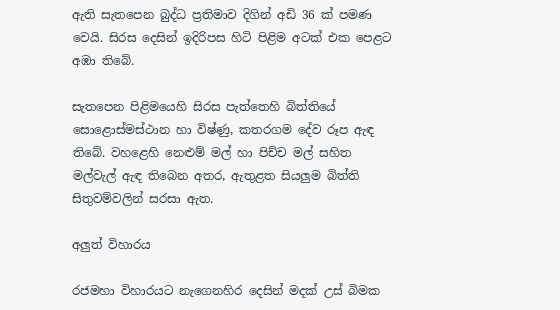ඇති සැතපෙන බුද්ධ ප්‍රතිමාව දිගින් අඩි 36 ක් පමණ වෙයි. සිරස දෙසින් ඉදිරිපස හිටි පිළිම අටක් එක පෙළට අඹා තිබේ.

සැතපෙන පිළිමයෙහි සිරස පැත්තෙහි බිත්තියේ සොළොස්මස්ථාන හා විෂ්ණු, කතරගම දේව රූප ඇඳ තිබේ. වහළෙහි නෙළුම් මල් හා පිච්ච මල් සහිත මල්වැල් ඇඳ තිබෙන අතර, ඇතුළත සියලුම බිත්ති සිතුවම්වලින් සරසා ඇත.

අලුත් විහාරය

රජමහා විහාරයට නැගෙනහිර දෙසින් මදක් උස් බිමක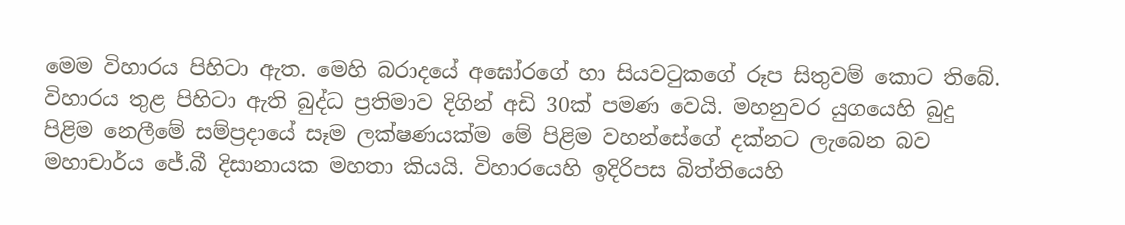මෙම විහාරය පිහිටා ඇත. මෙහි බරාදයේ අඝෝරගේ හා සියවටුකගේ රූප සිතුවම් කොට තිබේ. විහාරය තුළ පිහිටා ඇති බුද්ධ ප්‍රතිමාව දිගින් අඩි 30ක් පමණ වෙයි. මහනුවර යුගයෙහි බුදු පිළිම නෙලීමේ සම්ප්‍රදායේ සෑම ලක්ෂණයක්ම මේ පිළිම වහන්සේගේ දක්නට ලැබෙන බව මහාචාර්ය ජේ.බී දිසානායක මහතා කියයි. විහාරයෙහි ඉදිරිපස බිත්තියෙහි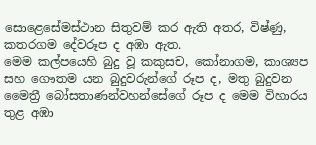සොළෙසේමස්ථාන සිතුවම් කර ඇති අතර, විෂ්ණු, කතරගම දේවරූප ද අඹා ඇත.
මෙම කල්පයෙහි බුදු වූ කකුසච, කෝනාගම, කාශ්‍යප සහ ගෞතම යන බුදුවරුන්ගේ රූප ද, මතු බුදුවන මෛත්‍රී බෝසතාණන්වහන්සේගේ රූප ද මෙම විහාරය තුළ අඹා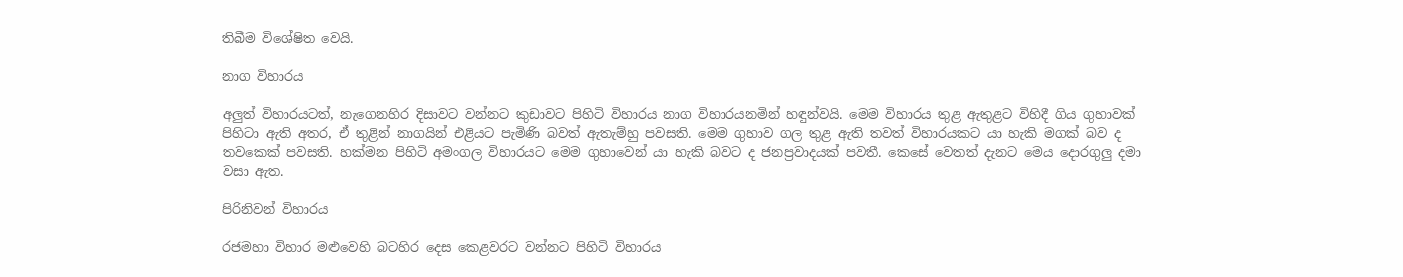තිබීම විශේෂිත වෙයි.

නාග විහාරය

අලුත් විහාරයටත්, නැගෙනහිර දිසාවට වන්නට කුඩාවට පිහිටි විහාරය නාග විහාරයනමින් හඳුන්වයි. මෙම විහාරය තුළ ඇතුළට විහිදී ගිය ගුහාවක් පිහිටා ඇති අතර, ඒ තුළින් නාගයින් එළියට පැමිණි බවත් ඇතැම්හු පවසති. මෙම ගුහාව ගල තුළ ඇති තවත් විහාරයකට යා හැකි මගක් බව ද තවකෙක් පවසති. හක්මන පිහිටි අමංගල විහාරයට මෙම ගුහාවෙන් යා හැකි බවට ද ජනප්‍රවාදයක් පවතී. කෙසේ වෙතත් දැනට මෙය දොරගුලු දමා වසා ඇත.

පිරිනිවන් විහාරය

රජමහා විහාර මළුවෙහි බටහිර දෙස කෙළවරට වන්නට පිහිටි විහාරය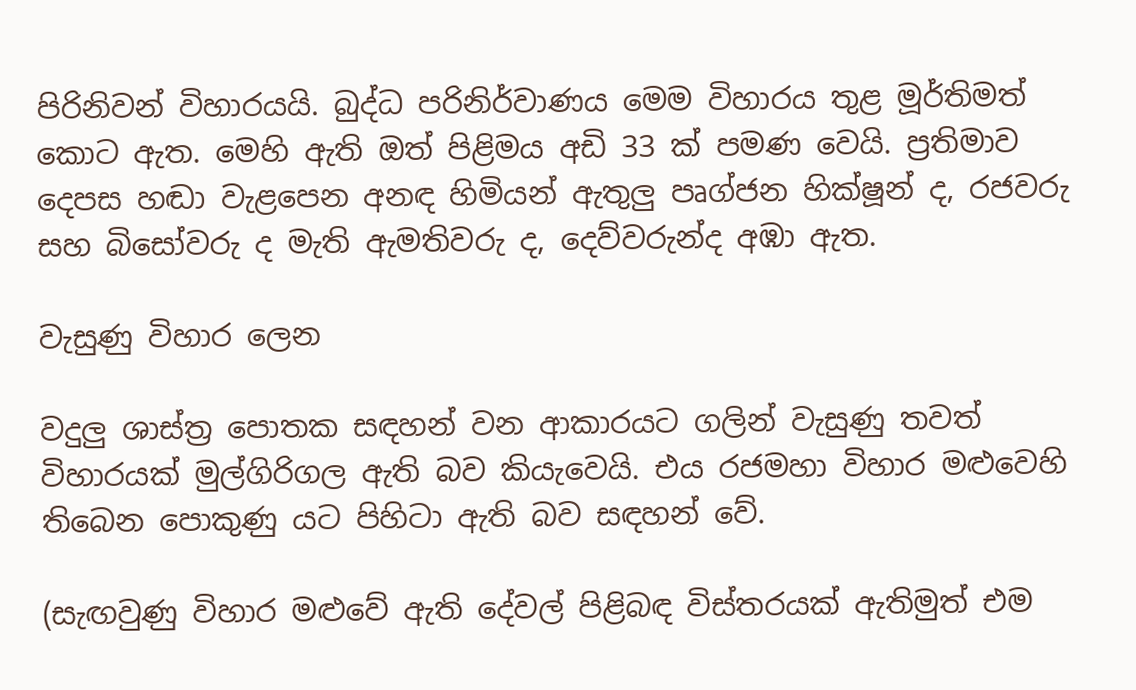පිරිනිවන් විහාරයයි. බුද්ධ පරිනිර්වාණය මෙම විහාරය තුළ මූර්තිමත් කොට ඇත. මෙහි ඇති ඔත් පිළිමය අඩි 33 ක් පමණ වෙයි. ප්‍රතිමාව දෙපස හඬා වැළපෙන අනඳ හිමියන් ඇතුලු පෘග්ජන හික්ෂූන් ද, රජවරු සහ බිසෝවරු ද මැති ඇමතිවරු ද, දෙව්වරුන්ද අඹා ඇත.

වැසුණු විහාර ලෙන

වදුලු ශාස්ත්‍ර පොතක සඳහන් වන ආකාරයට ගලින් වැසුණු තවත් විහාරයක් මුල්ගිරිගල ඇති බව කියැවෙයි. එය රජමහා විහාර මළුවෙහි තිබෙන පොකුණු යට පිහිටා ඇති බව සඳහන් වේ.

(සැඟවුණු විහාර මළුවේ ඇති දේවල් පිළිබඳ විස්තරයක් ඇතිමුත් එම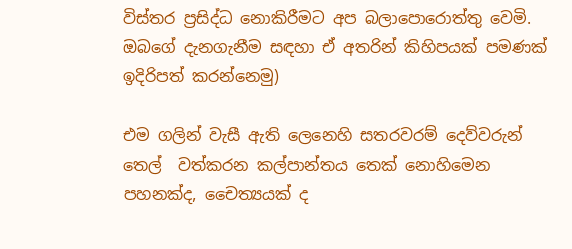විස්තර ප්‍රසිද්ධ නොකිරීමට අප බලාපොරොත්තු වෙමි. ඔබගේ දැනගැනීම සඳහා ඒ අතරින් කිහිපයක් පමණක් ඉදිරිපත් ‍කරන්නෙමු)

එම ගලින් වැසී ඇති ලෙනෙහි සතරවරම් දෙව්වරුන් තෙල්  වත්කරන කල්පාන්තය තෙක් නොහිමෙන පහනක්ද, චෛත්‍යයක් ද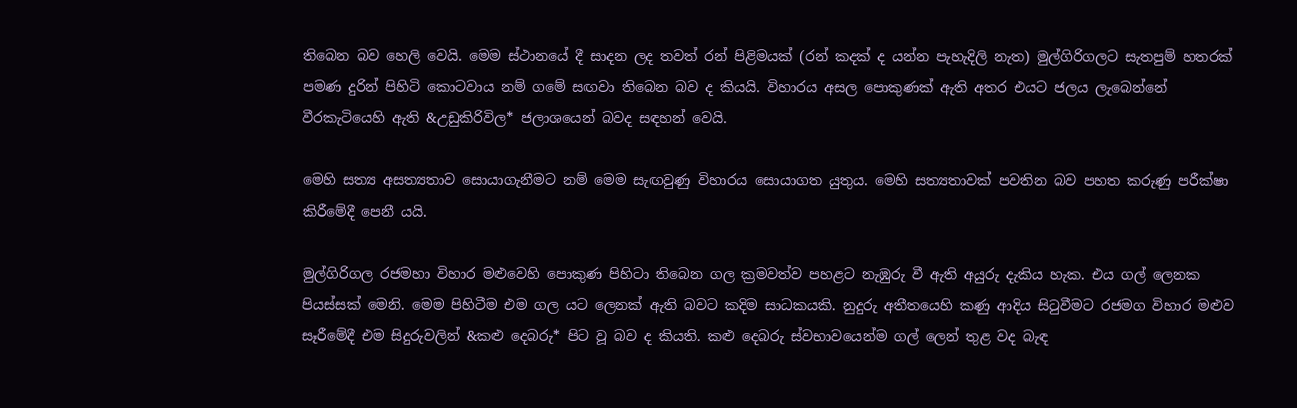තිබෙන බව හෙලි වෙයි. මෙම ස්ථානයේ දී සාදන ලද තවත් රන් පිළිමයක් (රන් කදක් ද යන්න පැහැදිලි නැත) මුල්ගිරිගලට සැතපුම් හතරක්  පමණ දුරින් පිහිටි කොටවාය නම් ගමේ සඟවා තිබෙන බව ද කියයි. විහාරය අසල පොකුණක් ඇති අතර එයට ජලය ලැබෙන්නේ වීරකැටියෙහි ඇති &උඩුකිරිවිල* ජලාශයෙන් බවද සඳහන් වෙයි.

මෙහි සත්‍ය අසත්‍යතාව සොයාගැනීමට නම් මෙම සැඟවුණු විහාරය සොයාගත යුතුය. මෙහි සත්‍යතාවක් පවතින බව පහත කරුණු පරීක්ෂා කිරීමේදී පෙනී යයි.

මුල්ගිරිගල රජමහා විහාර මළුවෙහි පොකුණ පිහිටා තිබෙන ගල ක්‍රමවත්ව පහළට නැඹුරු වී ඇති අයුරු දැකිය හැක. එය ගල් ලෙනක පියස්සක් මෙනි. මෙම පිහිටීම එම ගල යට ලෙනක් ඇති බවට කදිම සාධකයකි. නුදුරු අතීතයෙහි කණු ආදිය සිටුවීමට රජමග විහාර මළුව සෑරීමේදී එම සිදුරුවලින් &කළු දෙබරු* පිට වූ බව ද කියති. කළු දෙබරු ස්වභාවයෙන්ම ගල් ලෙන් තුළ වද බැඳ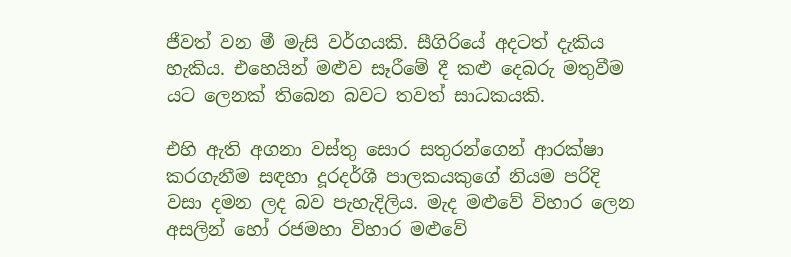ජීවත් වන මී මැසි වර්ගයකි. සීගිරියේ අදටත් දැකිය හැකිය. එහෙයින් මළුව සෑරීමේ දී කළු දෙබරු මතුවීම යට ලෙනක් තිබෙන බවට තවත් සාධකයකි.

එහි ඇති අගනා වස්තු සොර සතුරන්ගෙන් ආරක්ෂා කරගැනීම සඳහා දූරදර්ශී පාලකයකුගේ නියම පරිදි වසා දමන ලද බව පැහැදිලිය. මැද මළුවේ විහාර ලෙන අසලින් හෝ රජමහා විහාර මළුවේ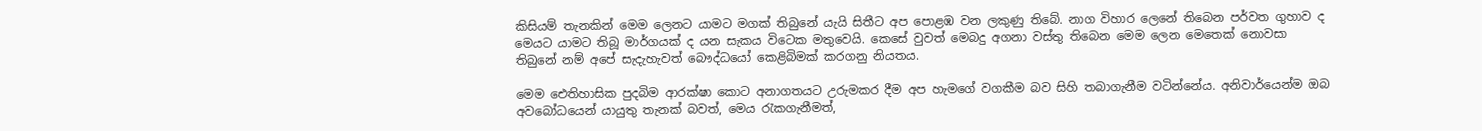කිසියම් තැනකින් මෙම ලෙනට යාමට මගක් තිබුනේ යැයි සිතීට අප පොළඹ වන ලකුණු තිබේ. නාග විහාර ලෙනේ තිබෙන පර්වත ගුහාව ද මෙයට යාමට තිබූ මාර්ගයක් ද යන සැකය විටෙක මතුවෙයි. කෙසේ වුවත් මෙබදු අගනා වස්තු තිබෙන මෙම ලෙන මෙතෙක් නොවසා තිබුනේ නම් අපේ සැදැහැවත් බෞද්ධයෝ කෙළිබිමක් කරගනු නියතය.

මෙම ඓතිහාසික පුදබිම ආරක්ෂා කොට අනාගතයට උරුමකර දීම අප හැමගේ වගකීම බව සිහි තබාගැනීම වටින්නේය. අනිවාර්යෙන්ම ඔබ අවබෝධයෙන් යායුතු තැනක් බවත්, මෙය රැකගැනීමත්,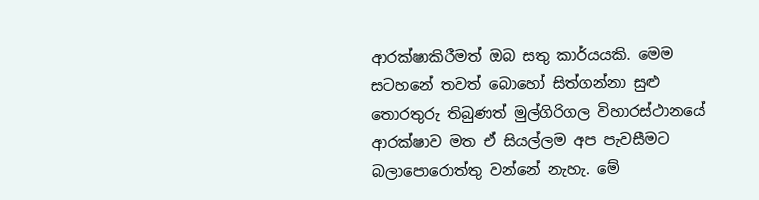ආරක්ෂාකිරීමත් ඔබ සතු කාර්යයකි. මෙම සටහනේ තවත් බොහෝ සිත්ගන්නා සුළු තොරතුරු තිබුණත් මුල්ගිරිගල විහාරස්ථානයේ ආරක්ෂාව මත ඒ සියල්ලම අප පැවසීමට බලාපොරොත්තු වන්නේ නැහැ. මේ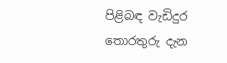පිළිබඳ වැඩිදුර තොරතුරු දැන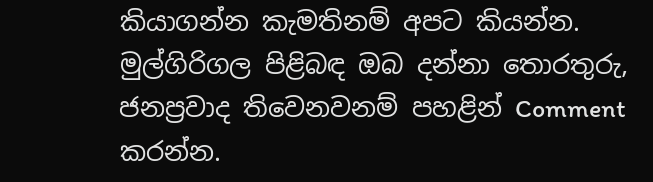කියාගන්න කැමතිනම් අපට කියන්න‍. මුල්ගිරිගල පිළිබඳ ඔබ දන්නා තොරතුරු, ජනප්‍රවාද තිවෙනවනම් පහළින් Comment කරන්න.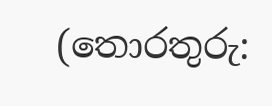(තොරතුරු: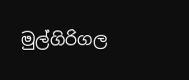මුල්ගිරිගල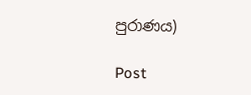පුරාණය)

Post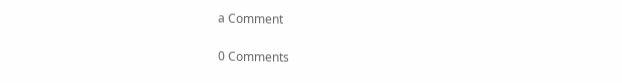a Comment

0 Comments